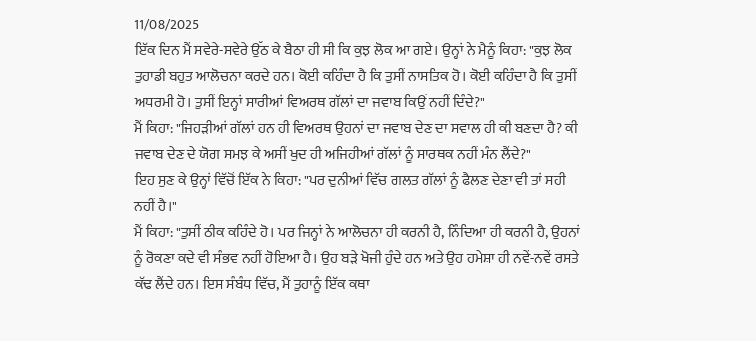11/08/2025
ਇੱਕ ਦਿਨ ਮੈਂ ਸਵੇਰੇ-ਸਵੇਰੇ ਉੱਠ ਕੇ ਬੈਠਾ ਹੀ ਸੀ ਕਿ ਕੁਝ ਲੋਕ ਆ ਗਏ। ਉਨ੍ਹਾਂ ਨੇ ਮੈਨੂੰ ਕਿਹਾ: "ਕੁਝ ਲੋਕ ਤੁਹਾਡੀ ਬਹੁਤ ਆਲੋਚਨਾ ਕਰਦੇ ਹਨ। ਕੋਈ ਕਹਿੰਦਾ ਹੈ ਕਿ ਤੁਸੀਂ ਨਾਸਤਿਕ ਹੋ। ਕੋਈ ਕਹਿੰਦਾ ਹੈ ਕਿ ਤੁਸੀਂ ਅਧਰਮੀ ਹੋ। ਤੁਸੀਂ ਇਨ੍ਹਾਂ ਸਾਰੀਆਂ ਵਿਅਰਥ ਗੱਲਾਂ ਦਾ ਜਵਾਬ ਕਿਉਂ ਨਹੀਂ ਦਿੰਦੇ?"
ਮੈਂ ਕਿਹਾ: "ਜਿਹੜੀਆਂ ਗੱਲਾਂ ਹਨ ਹੀ ਵਿਅਰਥ ਉਹਨਾਂ ਦਾ ਜਵਾਬ ਦੇਣ ਦਾ ਸਵਾਲ ਹੀ ਕੀ ਬਣਦਾ ਹੈ? ਕੀ ਜਵਾਬ ਦੇਣ ਦੇ ਯੋਗ ਸਮਝ ਕੇ ਅਸੀਂ ਖੁਦ ਹੀ ਅਜਿਹੀਆਂ ਗੱਲਾਂ ਨੂੰ ਸਾਰਥਕ ਨਹੀਂ ਮੰਨ ਲੈਂਦੇ?"
ਇਹ ਸੁਣ ਕੇ ਉਨ੍ਹਾਂ ਵਿੱਚੋਂ ਇੱਕ ਨੇ ਕਿਹਾ: "ਪਰ ਦੁਨੀਆਂ ਵਿੱਚ ਗਲਤ ਗੱਲਾਂ ਨੂੰ ਫੈਲਣ ਦੇਣਾ ਵੀ ਤਾਂ ਸਹੀ ਨਹੀਂ ਹੈ।"
ਮੈਂ ਕਿਹਾ: "ਤੁਸੀਂ ਠੀਕ ਕਹਿੰਦੇ ਹੋ। ਪਰ ਜਿਨ੍ਹਾਂ ਨੇ ਆਲੋਚਨਾ ਹੀ ਕਰਨੀ ਹੈ, ਨਿੰਦਿਆ ਹੀ ਕਰਨੀ ਹੈ, ਉਹਨਾਂ ਨੂੰ ਰੋਕਣਾ ਕਦੇ ਵੀ ਸੰਭਵ ਨਹੀਂ ਹੋਇਆ ਹੈ। ਉਹ ਬੜੇ ਖੋਜੀ ਹੁੰਦੇ ਹਨ ਅਤੇ ਉਹ ਹਮੇਸ਼ਾ ਹੀ ਨਵੇਂ-ਨਵੇਂ ਰਸਤੇ ਕੱਢ ਲੈਂਦੇ ਹਨ। ਇਸ ਸੰਬੰਧ ਵਿੱਚ, ਮੈਂ ਤੁਹਾਨੂੰ ਇੱਕ ਕਥਾ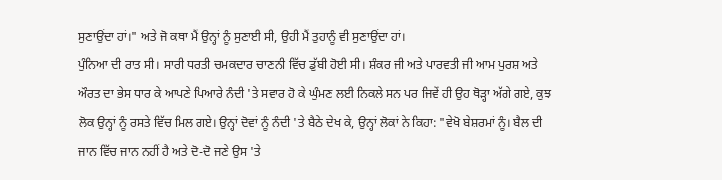ਸੁਣਾਉਂਦਾ ਹਾਂ।" ਅਤੇ ਜੋ ਕਥਾ ਮੈਂ ਉਨ੍ਹਾਂ ਨੂੰ ਸੁਣਾਈ ਸੀ, ਉਹੀ ਮੈਂ ਤੁਹਾਨੂੰ ਵੀ ਸੁਣਾਉਂਦਾ ਹਾਂ।
ਪੁੰਨਿਆ ਦੀ ਰਾਤ ਸੀ। ਸਾਰੀ ਧਰਤੀ ਚਮਕਦਾਰ ਚਾਣਨੀ ਵਿੱਚ ਡੁੱਬੀ ਹੋਈ ਸੀ। ਸ਼ੰਕਰ ਜੀ ਅਤੇ ਪਾਰਵਤੀ ਜੀ ਆਮ ਪੁਰਸ਼ ਅਤੇ ਔਰਤ ਦਾ ਭੇਸ ਧਾਰ ਕੇ ਆਪਣੇ ਪਿਆਰੇ ਨੰਦੀ 'ਤੇ ਸਵਾਰ ਹੋ ਕੇ ਘੁੰਮਣ ਲਈ ਨਿਕਲੇ ਸਨ ਪਰ ਜਿਵੇਂ ਹੀ ਉਹ ਥੋੜ੍ਹਾ ਅੱਗੇ ਗਏ, ਕੁਝ ਲੋਕ ਉਨ੍ਹਾਂ ਨੂੰ ਰਸਤੇ ਵਿੱਚ ਮਿਲ ਗਏ। ਉਨ੍ਹਾਂ ਦੋਵਾਂ ਨੂੰ ਨੰਦੀ 'ਤੇ ਬੈਠੇ ਦੇਖ ਕੇ, ਉਨ੍ਹਾਂ ਲੋਕਾਂ ਨੇ ਕਿਹਾ: "ਵੇਖੋ ਬੇਸ਼ਰਮਾਂ ਨੂੰ। ਬੈਲ ਦੀ ਜਾਨ ਵਿੱਚ ਜਾਨ ਨਹੀਂ ਹੈ ਅਤੇ ਦੋ-ਦੋ ਜਣੇ ਉਸ 'ਤੇ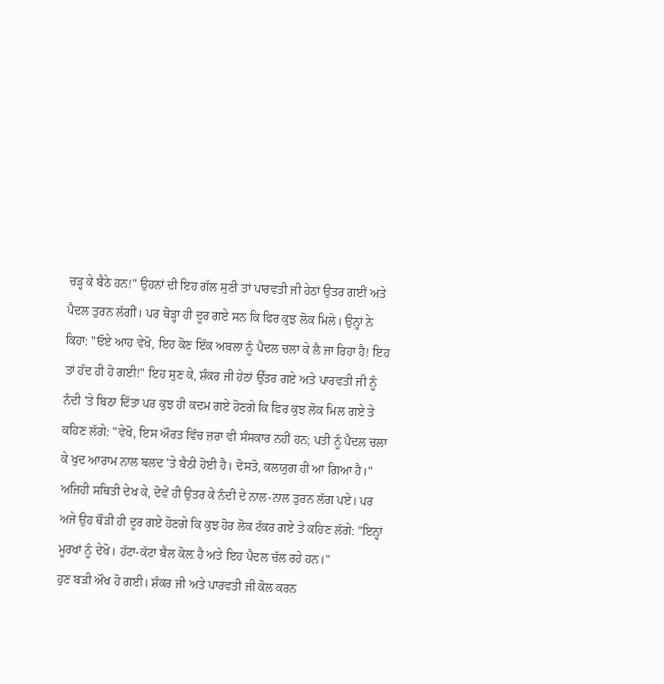ਚੜ੍ਹ ਕੇ ਬੈਠੇ ਹਨ!" ਉਹਨਾਂ ਦੀ ਇਹ ਗੱਲ ਸੁਣੀ ਤਾਂ ਪਾਰਵਤੀ ਜੀ ਹੇਠਾਂ ਉਤਰ ਗਈਂ ਅਤੇ ਪੈਦਲ ਤੁਰਨ ਲੱਗੀਂ। ਪਰ ਥੋੜ੍ਹਾ ਹੀ ਦੂਰ ਗਏ ਸਨ ਕਿ ਫਿਰ ਕੁਝ ਲੋਕ ਮਿਲੇ। ਉਨ੍ਹਾਂ ਨੇ ਕਿਹਾ: "ਓਏ ਆਹ ਵੇਖੋ, ਇਹ ਕੋਣ ਇੱਕ ਅਬਲਾ ਨੂੰ ਪੈਦਲ ਚਲਾ ਕੇ ਲੈ ਜਾ ਰਿਹਾ ਹੈ! ਇਹ ਤਾਂ ਹੱਦ ਹੀ ਹੋ ਗਈ!" ਇਹ ਸੁਣ ਕੇ, ਸ਼ੰਕਰ ਜੀ ਹੇਠਾਂ ਉੱਤਰ ਗਏ ਅਤੇ ਪਾਰਵਤੀ ਜੀ ਨੂੰ ਨੰਦੀ 'ਤੇ ਬਿਠਾ ਦਿੱਤਾ ਪਰ ਕੁਝ ਹੀ ਕਦਮ ਗਏ ਹੋਣਗੇ ਕਿ ਫਿਰ ਕੁਝ ਲੋਕ ਮਿਲ ਗਏ ਤੇ ਕਹਿਣ ਲੱਗੇ: "ਵੇਖੋ, ਇਸ ਔਰਤ ਵਿੱਚ ਜ਼ਰਾ ਵੀ ਸੰਸਕਾਰ ਨਹੀਂ ਹਨ; ਪਤੀ ਨੂੰ ਪੈਦਲ ਚਲਾ ਕੇ ਖੁਦ ਆਰਾਮ ਨਾਲ ਬਲਦ 'ਤੇ ਬੈਠੀ ਹੋਈ ਹੈ। ਦੋਸਤੋ, ਕਲਯੁਗ ਹੀ ਆ ਗਿਆ ਹੈ।"
ਅਜਿਹੀ ਸਥਿਤੀ ਦੇਖ ਕੇ, ਦੋਵੇਂ ਹੀ ਉਤਰ ਕੇ ਨੰਦੀ ਦੇ ਨਾਲ-ਨਾਲ ਤੁਰਨ ਲੱਗ ਪਏ। ਪਰ ਅਜੇ ਉਹ ਥੌੜੀ ਹੀ ਦੂਰ ਗਏ ਹੋਣਗੇ ਕਿ ਕੁਝ ਹੋਰ ਲੋਕ ਟੱਕਰ ਗਏ ਤੇ ਕਹਿਣ ਲੱਗੇ: "ਇਨ੍ਹਾਂ ਮੂਰਖਾਂ ਨੂੰ ਦੇਖੋ। ਹੱਟਾ-ਕੱਟਾ ਬੈਲ ਕੋਲ਼ ਹੈ ਅਤੇ ਇਹ ਪੈਦਲ ਚੱਲ ਰਹੇ ਹਨ।"
ਹੁਣ ਬੜੀ ਔਖ ਹੋ ਗਈ। ਸ਼ੰਕਰ ਜੀ ਅਤੇ ਪਾਰਵਤੀ ਜੀ ਕੋਲ ਕਰਨ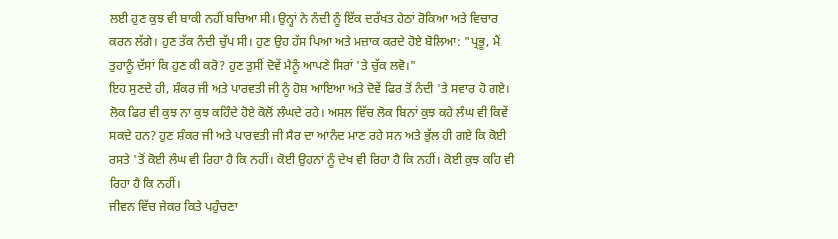ਲਈ ਹੁਣ ਕੁਝ ਵੀ ਬਾਕੀ ਨਹੀਂ ਬਚਿਆ ਸੀ। ਉਨ੍ਹਾਂ ਨੇ ਨੰਦੀ ਨੂੰ ਇੱਕ ਦਰੱਖਤ ਹੇਠਾਂ ਰੋਕਿਆ ਅਤੇ ਵਿਚਾਰ ਕਰਨ ਲੱਗੇ। ਹੁਣ ਤੱਕ ਨੰਦੀ ਚੁੱਪ ਸੀ। ਹੁਣ ਉਹ ਹੱਸ ਪਿਆ ਅਤੇ ਮਜ਼ਾਕ ਕਰਦੇ ਹੋਏ ਬੋਲਿਆ: "ਪ੍ਰਭੂ, ਮੈਂ ਤੁਹਾਨੂੰ ਦੱਸਾਂ ਕਿ ਹੁਣ ਕੀ ਕਰੋ? ਹੁਣ ਤੁਸੀਂ ਦੋਵੇਂ ਮੈਨੂੰ ਆਪਣੇ ਸਿਰਾਂ 'ਤੇ ਚੁੱਕ ਲਵੋ।"
ਇਹ ਸੁਣਦੇ ਹੀ, ਸ਼ੰਕਰ ਜੀ ਅਤੇ ਪਾਰਵਤੀ ਜੀ ਨੂੰ ਹੋਸ਼ ਆਇਆ ਅਤੇ ਦੋਵੇਂ ਫਿਰ ਤੋਂ ਨੰਦੀ 'ਤੇ ਸਵਾਰ ਹੋ ਗਏ। ਲੋਕ ਫਿਰ ਵੀ ਕੁਝ ਨਾ ਕੁਝ ਕਹਿੰਦੇ ਹੋਏ ਕੋਲੋਂ ਲੰਘਦੇ ਰਹੇ। ਅਸਲ ਵਿੱਚ ਲੋਕ ਬਿਨਾਂ ਕੁਝ ਕਹੇ ਲੰਘ ਵੀ ਕਿਵੇਂ ਸਕਦੇ ਹਨ? ਹੁਣ ਸ਼ੰਕਰ ਜੀ ਅਤੇ ਪਾਰਵਤੀ ਜੀ ਸੈਰ ਦਾ ਆਨੰਦ ਮਾਣ ਰਹੇ ਸਨ ਅਤੇ ਭੁੱਲ ਹੀ ਗਏ ਕਿ ਕੋਈ ਰਸਤੇ 'ਤੋਂ ਕੋਈ ਲੰਘ ਵੀ ਰਿਹਾ ਹੈ ਕਿ ਨਹੀਂ। ਕੋਈ ਉਹਨਾਂ ਨੂੰ ਦੇਖ ਵੀ ਰਿਹਾ ਹੈ ਕਿ ਨਹੀਂ। ਕੋਈ ਕੁਝ ਕਹਿ ਵੀ ਰਿਹਾ ਹੈ ਕਿ ਨਹੀਂ।
ਜੀਵਨ ਵਿੱਚ ਜੇਕਰ ਕਿਤੇ ਪਹੁੰਚਣਾ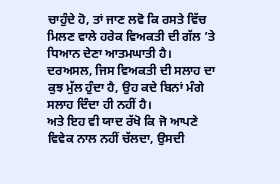ਚਾਹੁੰਦੇ ਹੋ, ਤਾਂ ਜਾਣ ਲਵੋ ਕਿ ਰਸਤੇ ਵਿੱਚ ਮਿਲਣ ਵਾਲੇ ਹਰੇਕ ਵਿਅਕਤੀ ਦੀ ਗੱਲ ’ਤੇ ਧਿਆਨ ਦੇਣਾ ਆਤਮਘਾਤੀ ਹੈ। ਦਰਅਸਲ, ਜਿਸ ਵਿਅਕਤੀ ਦੀ ਸਲਾਹ ਦਾ ਕੁਝ ਮੁੱਲ ਹੁੰਦਾ ਹੈ, ਉਹ ਕਦੇ ਬਿਨਾਂ ਮੰਗੇ ਸਲਾਹ ਦਿੰਦਾ ਹੀ ਨਹੀਂ ਹੈ।
ਅਤੇ ਇਹ ਵੀ ਯਾਦ ਰੱਖੋ ਕਿ ਜੋ ਆਪਣੇ ਵਿਵੇਕ ਨਾਲ ਨਹੀਂ ਚੱਲਦਾ, ਉਸਦੀ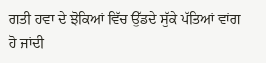ਗਤੀ ਹਵਾ ਦੇ ਝੋਕਿਆਂ ਵਿੱਚ ਉੱਡਦੇ ਸੁੱਕੇ ਪੱਤਿਆਂ ਵਾਂਗ ਹੋ ਜਾਂਦੀ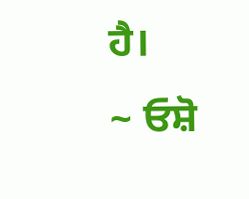ਹੈ।
~ ਓਸ਼ੋ